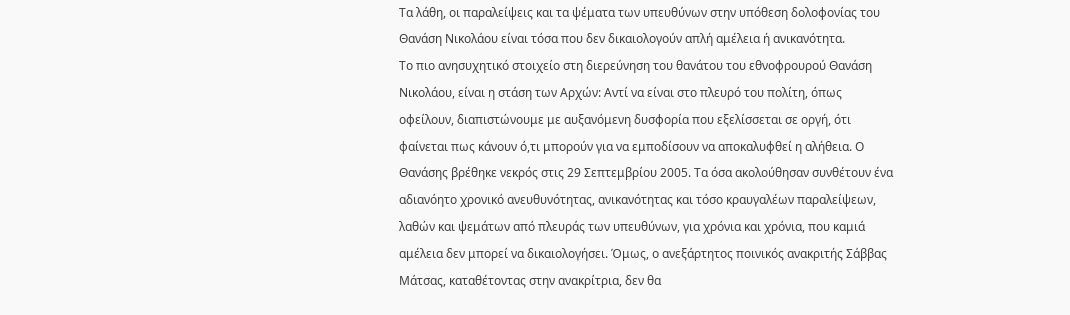Τα λάθη, οι παραλείψεις και τα ψέματα των υπευθύνων στην υπόθεση δολοφονίας του Θανάση Νικολάου είναι τόσα που δεν δικαιολογούν απλή αμέλεια ή ανικανότητα.
Το πιο ανησυχητικό στοιχείο στη διερεύνηση του θανάτου του εθνοφρουρού Θανάση Νικολάου, είναι η στάση των Αρχών: Αντί να είναι στο πλευρό του πολίτη, όπως οφείλουν, διαπιστώνουμε με αυξανόμενη δυσφορία που εξελίσσεται σε οργή, ότι φαίνεται πως κάνουν ό,τι μπορούν για να εμποδίσουν να αποκαλυφθεί η αλήθεια. Ο Θανάσης βρέθηκε νεκρός στις 29 Σεπτεμβρίου 2005. Τα όσα ακολούθησαν συνθέτουν ένα αδιανόητο χρονικό ανευθυνότητας, ανικανότητας και τόσο κραυγαλέων παραλείψεων, λαθών και ψεμάτων από πλευράς των υπευθύνων, για χρόνια και χρόνια, που καμιά αμέλεια δεν μπορεί να δικαιολογήσει. Όμως, ο ανεξάρτητος ποινικός ανακριτής Σάββας Μάτσας, καταθέτοντας στην ανακρίτρια, δεν θα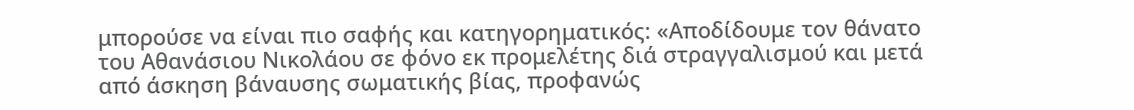μπορούσε να είναι πιο σαφής και κατηγορηματικός: «Αποδίδουμε τον θάνατο του Αθανάσιου Νικολάου σε φόνο εκ προμελέτης διά στραγγαλισμού και μετά από άσκηση βάναυσης σωματικής βίας, προφανώς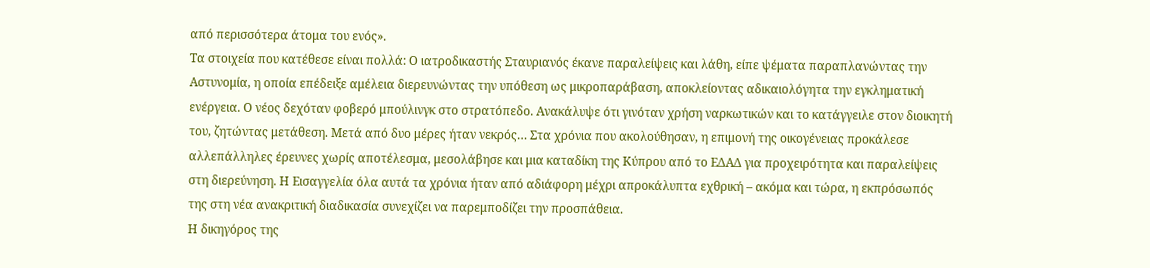από περισσότερα άτομα του ενός».
Τα στοιχεία που κατέθεσε είναι πολλά: Ο ιατροδικαστής Σταυριανός έκανε παραλείψεις και λάθη, είπε ψέματα παραπλανώντας την Αστυνομία, η οποία επέδειξε αμέλεια διερευνώντας την υπόθεση ως μικροπαράβαση, αποκλείοντας αδικαιολόγητα την εγκληματική ενέργεια. Ο νέος δεχόταν φοβερό μπούλινγκ στο στρατόπεδο. Ανακάλυψε ότι γινόταν χρήση ναρκωτικών και το κατάγγειλε στον διοικητή του, ζητώντας μετάθεση. Μετά από δυο μέρες ήταν νεκρός… Στα χρόνια που ακολούθησαν, η επιμονή της οικογένειας προκάλεσε αλλεπάλληλες έρευνες χωρίς αποτέλεσμα, μεσολάβησε και μια καταδίκη της Κύπρου από το ΕΔΑΔ για προχειρότητα και παραλείψεις στη διερεύνηση. Η Εισαγγελία όλα αυτά τα χρόνια ήταν από αδιάφορη μέχρι απροκάλυπτα εχθρική – ακόμα και τώρα, η εκπρόσωπός της στη νέα ανακριτική διαδικασία συνεχίζει να παρεμποδίζει την προσπάθεια.
Η δικηγόρος της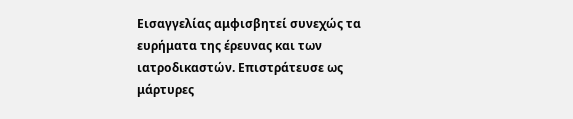Εισαγγελίας αμφισβητεί συνεχώς τα ευρήματα της έρευνας και των ιατροδικαστών. Επιστράτευσε ως μάρτυρες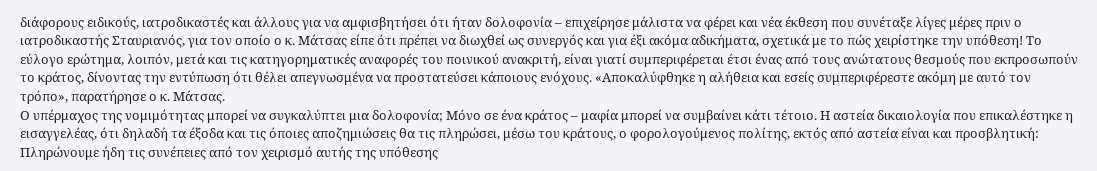διάφορους ειδικούς, ιατροδικαστές και άλλους για να αμφισβητήσει ότι ήταν δολοφονία – επιχείρησε μάλιστα να φέρει και νέα έκθεση που συνέταξε λίγες μέρες πριν ο ιατροδικαστής Σταυριανός, για τον οποίο ο κ. Μάτσας είπε ότι πρέπει να διωχθεί ως συνεργός και για έξι ακόμα αδικήματα, σχετικά με το πώς χειρίστηκε την υπόθεση! Το εύλογο ερώτημα, λοιπόν, μετά και τις κατηγορηματικές αναφορές του ποινικού ανακριτή, είναι γιατί συμπεριφέρεται έτσι ένας από τους ανώτατους θεσμούς που εκπροσωπούν το κράτος, δίνοντας την εντύπωση ότι θέλει απεγνωσμένα να προστατεύσει κάποιους ενόχους. «Αποκαλύφθηκε η αλήθεια και εσείς συμπεριφέρεστε ακόμη με αυτό τον τρόπο», παρατήρησε ο κ. Μάτσας.
Ο υπέρμαχος της νομιμότητας μπορεί να συγκαλύπτει μια δολοφονία; Μόνο σε ένα κράτος – μαφία μπορεί να συμβαίνει κάτι τέτοιο. Η αστεία δικαιολογία που επικαλέστηκε η εισαγγελέας, ότι δηλαδή τα έξοδα και τις όποιες αποζημιώσεις θα τις πληρώσει, μέσω του κράτους, ο φορολογούμενος πολίτης, εκτός από αστεία είναι και προσβλητική: Πληρώνουμε ήδη τις συνέπειες από τον χειρισμό αυτής της υπόθεσης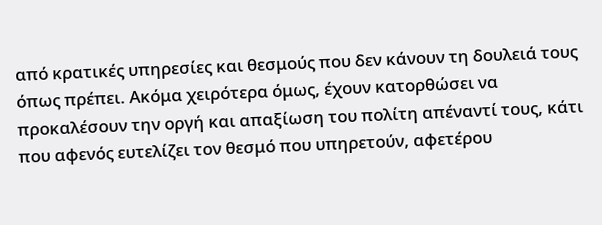από κρατικές υπηρεσίες και θεσμούς που δεν κάνουν τη δουλειά τους όπως πρέπει. Ακόμα χειρότερα όμως, έχουν κατορθώσει να προκαλέσουν την οργή και απαξίωση του πολίτη απέναντί τους, κάτι που αφενός ευτελίζει τον θεσμό που υπηρετούν, αφετέρου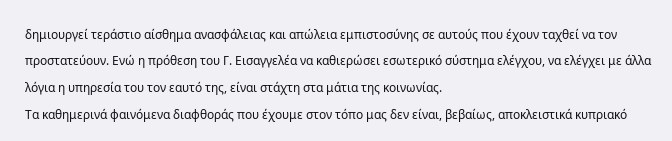δημιουργεί τεράστιο αίσθημα ανασφάλειας και απώλεια εμπιστοσύνης σε αυτούς που έχουν ταχθεί να τον προστατεύουν. Ενώ η πρόθεση του Γ. Εισαγγελέα να καθιερώσει εσωτερικό σύστημα ελέγχου, να ελέγχει με άλλα λόγια η υπηρεσία του τον εαυτό της, είναι στάχτη στα μάτια της κοινωνίας.
Τα καθημερινά φαινόμενα διαφθοράς που έχουμε στον τόπο μας δεν είναι, βεβαίως, αποκλειστικά κυπριακό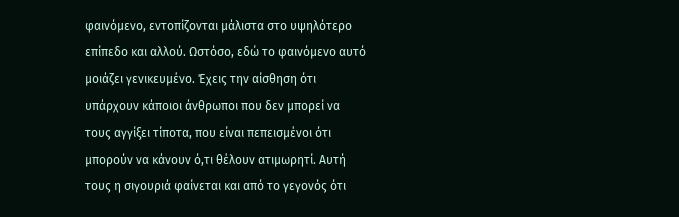φαινόμενο, εντοπίζονται μάλιστα στο υψηλότερο επίπεδο και αλλού. Ωστόσο, εδώ το φαινόμενο αυτό μοιάζει γενικευμένο. Έχεις την αίσθηση ότι υπάρχουν κάποιοι άνθρωποι που δεν μπορεί να τους αγγίξει τίποτα, που είναι πεπεισμένοι ότι μπορούν να κάνουν ό,τι θέλουν ατιμωρητί. Αυτή τους η σιγουριά φαίνεται και από το γεγονός ότι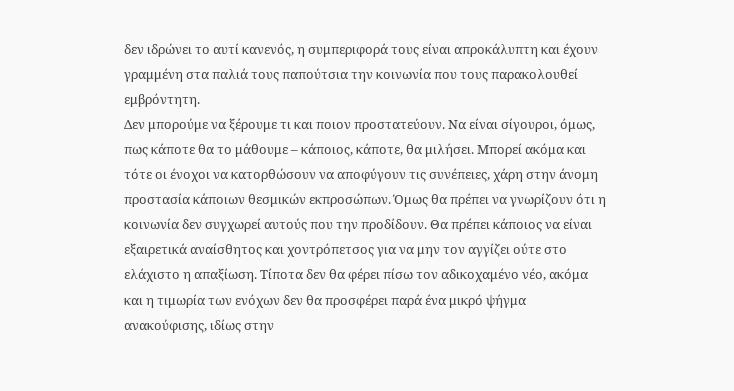δεν ιδρώνει το αυτί κανενός, η συμπεριφορά τους είναι απροκάλυπτη και έχουν γραμμένη στα παλιά τους παπούτσια την κοινωνία που τους παρακολουθεί εμβρόντητη.
Δεν μπορούμε να ξέρουμε τι και ποιον προστατεύουν. Να είναι σίγουροι, όμως, πως κάποτε θα το μάθουμε – κάποιος, κάποτε, θα μιλήσει. Μπορεί ακόμα και τότε οι ένοχοι να κατορθώσουν να αποφύγουν τις συνέπειες, χάρη στην άνομη προστασία κάποιων θεσμικών εκπροσώπων. Όμως θα πρέπει να γνωρίζουν ότι η κοινωνία δεν συγχωρεί αυτούς που την προδίδουν. Θα πρέπει κάποιος να είναι εξαιρετικά αναίσθητος και χοντρόπετσος για να μην τον αγγίζει ούτε στο ελάχιστο η απαξίωση. Τίποτα δεν θα φέρει πίσω τον αδικοχαμένο νέο, ακόμα και η τιμωρία των ενόχων δεν θα προσφέρει παρά ένα μικρό ψήγμα ανακούφισης, ιδίως στην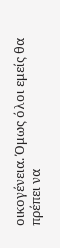οικογένεια. Όμως όλοι εμείς θα πρέπει να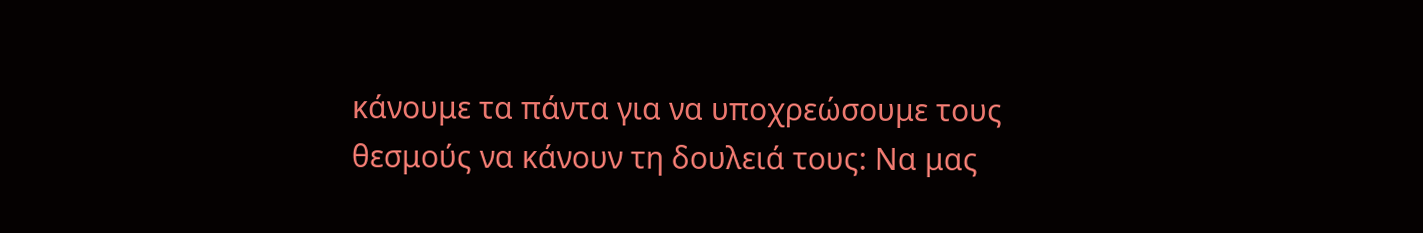κάνουμε τα πάντα για να υποχρεώσουμε τους θεσμούς να κάνουν τη δουλειά τους: Να μας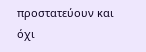προστατεύουν και όχι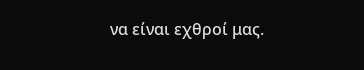να είναι εχθροί μας.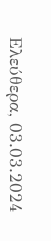Ελεύθερα, 03.03.2024